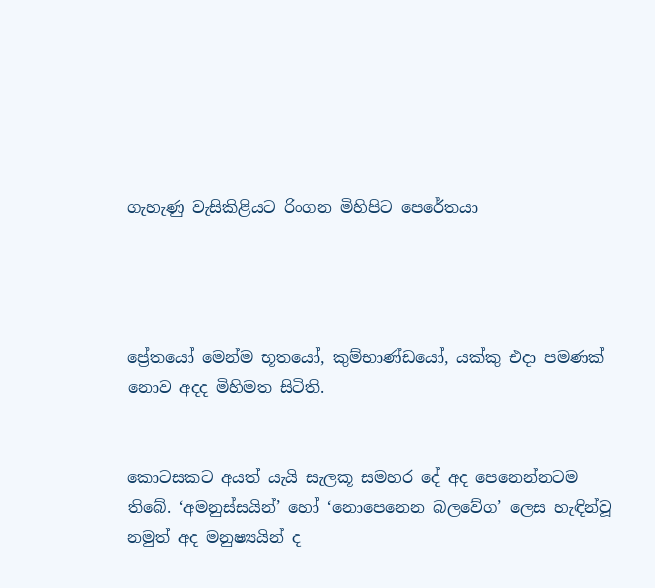ගැහැණු වැසිකිළියට රිංගන මිහිපිට පෙරේතයා




ප්‍රේතයෝ මෙන්ම භූතයෝ, කුම්භාණ්ඩයෝ, යක්කු එදා පමණක් නොව අදද මිහිමත සිටිති.


කොටසකට අයත් යැයි සැලකූ සමහර දේ අද පෙනෙන්නටම තිබේ. ‘අමනුස්සයින්’ හෝ ‘නොපෙනෙන බලවේග’ ලෙස හැඳින්වූ නමුත් අද මනුෂ්‍යයින් ද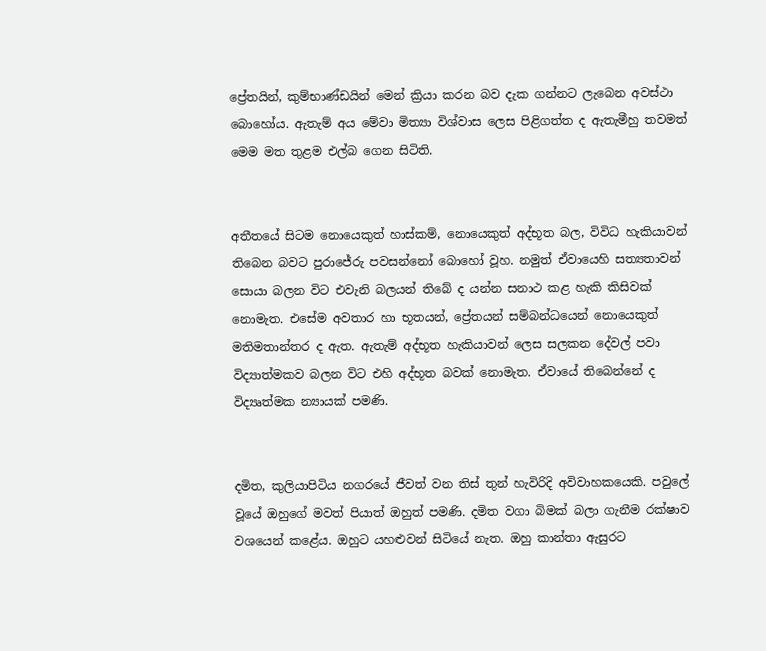ප්‍රේතයින්, කුම්භාණ්ඩයින් මෙන් ක්‍රියා කරන බව දැක ගන්නට ලැබෙන අවස්ථා බොහෝය. ඇතැම් අය මේවා මිත්‍යා විශ්වාස ලෙස පිළිගත්ත ද ඇතැමීහු තවමත් මෙම මත තුළම එල්බ ගෙන සිටිති.


අතීතයේ සිටම නොයෙකුත් හාස්කම්, නොයෙකුත් අද්භූත බල, විවිධ හැකියාවන් තිබෙන බවට පුරාජේරු පවසන්නෝ බොහෝ වූහ. නමුත් ඒවායෙහි සත්‍යතාවන් සොයා බලන විට එවැනි බලයන් තිබේ ද යන්න සනාථ කළ හැකි කිසිවක් නොමැත. එසේම අවතාර හා භූතයන්, ප්‍රේතයන් සම්බන්ධයෙන් නොයෙකුත් මතිමතාන්තර ද ඇත. ඇතැම් අද්භූත හැකියාවන් ලෙස සලකන දේවල් පවා විද්‍යාත්මකව බලන විට එහි අද්භූත බවක් නොමැත. ඒවායේ තිබෙන්නේ ද විද්‍යෘත්මක න්‍යායක් පමණි.


දමිත, කුලියාපිටිය නගරයේ ජීවත් වන තිස් තුන් හැවිරිදි අවිවාහකයෙකි. පවුලේ වූයේ ඔහුගේ මවත් පියාත් ඔහුත් පමණි. දමිත වගා බිමක් බලා ගැනීම රක්ෂාව වශයෙන් කළේය. ඔහුට යහළුවන් සිටියේ නැත. ඔහු කාන්තා ඇසුරට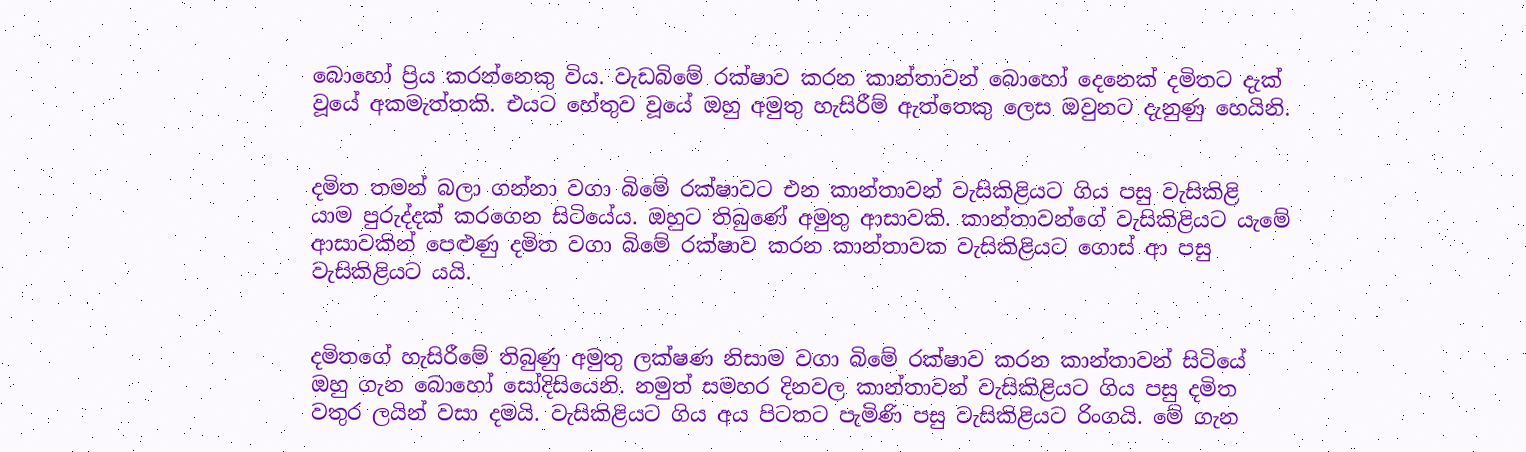බොහෝ ප්‍රිය කරන්නෙකු විය. වැඩබිමේ රක්ෂාව කරන කාන්තාවන් බොහෝ දෙනෙක් දමිතට දැක් වූයේ අකමැත්තකි. එයට හේතුව වූයේ ඔහු අමුතු හැසිරීම් ඇත්තෙකු ලෙස ඔවුනට දැනුණු හෙයිනි.


දමිත තමන් බලා ගන්නා වගා බිමේ රක්ෂාවට එන කාන්තාවන් වැසිකිළියට ගිය පසු වැසිකිළි යාම පුරුද්දක් කරගෙන සිටියේය. ඔහුට තිබුණේ අමුතු ආසාවකි. කාන්තාවන්ගේ වැසිකිළියට යැමේ ආසාවකින් පෙළුණු දමිත වගා බිමේ රක්ෂාව කරන කාන්තාවක වැසිකිළියට ගොස් ආ පසු වැසිකිළියට යයි.


දමිතගේ හැසිරීමේ තිබුණු අමුතු ලක්ෂණ නිසාම වගා බිමේ රක්ෂාව කරන කාන්තාවන් සිටියේ ඔහු ගැන බොහෝ සෝදිසියෙනි. නමුත් සමහර දිනවල කාන්තාවන් වැසිකිළියට ගිය පසු දමිත වතුර ලයින් වසා දමයි. වැසිකිළියට ගිය අය පිටතට පැමිණි පසු වැසිකිළියට රිංගයි. මේ ගැන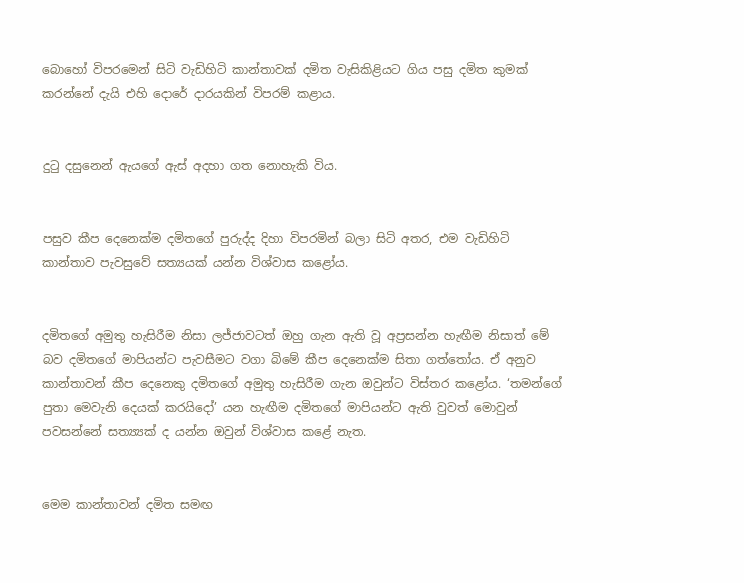බොහෝ විපරමෙන් සිටි වැඩිහිටි කාන්තාවක් දමිත වැසිකිළියට ගිය පසු දමිත කුමක් කරන්නේ දැයි එහි දොරේ දාරයකින් විපරම් කළාය.


දුටු දසුනෙන් ඇයගේ ඇස් අදහා ගත නොහැකි විය.


පසුව කීප දෙනෙක්ම දමිතගේ පුරුද්ද දිහා විපරමින් බලා සිටි අතර, එම වැඩිහිටි කාන්තාව පැවසුවේ සත්‍යයක් යන්න විශ්වාස කළෝය.


දමිතගේ අමුතු හැසිරීම නිසා ලජ්ජාවටත් ඔහු ගැන ඇති වූ අප්‍රසන්න හැඟීම නිසාත් මේ බව දමිතගේ මාපියන්ට පැවසීමට වගා බිමේ කීප දෙනෙක්ම සිතා ගත්තෝය. ඒ අනුව කාන්තාවන් කීප දෙනෙකු දමිතගේ අමුතු හැසිරීම ගැන ඔවුන්ට විස්තර කළෝය. ‘තමන්ගේ පුතා මෙවැනි දෙයක් කරයිදෝ’ යන හැඟීම දමිතගේ මාපියන්ට ඇති වුවත් මොවුන් පවසන්නේ සත්‍ය්‍යක් ද යන්න ඔවුන් විශ්වාස කළේ නැත.


මෙම කාන්තාවන් දමිත සමඟ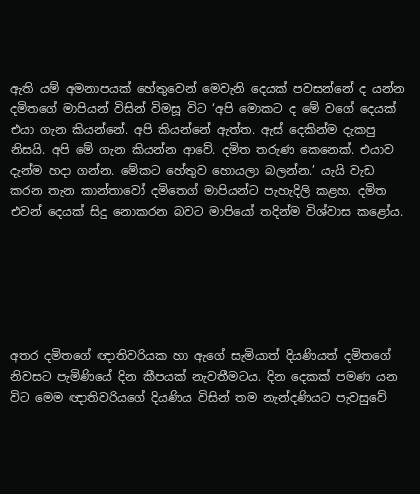ඇති යම් අමනාපයක් හේතුවෙන් මෙවැනි දෙයක් පවසන්නේ ද යන්න දමිතගේ මාපියන් විසින් විමසූ විට ‘අපි මොකට ද මේ වගේ දෙයක් එයා ගැන කියන්නේ. අපි කියන්නේ ඇත්ත. ඇස් දෙකින්ම දැකපු නිසයි. අපි මේ ගැන කියන්න ආවේ. දමිත තරුණ කෙනෙක්. එයාව දැන්ම හදා ගන්න. මේකට හේතුව හොයලා බලන්න.’ යැයි වැඩ කරන තැන කාන්තාවෝ දමිතෙග් මාපියන්ට පැහැදිලි කළහ. දමිත එවන් දෙයක් සිදු නොකරන බවට මාපියෝ තදින්ම විශ්වාස කළෝය.






අතර දමිතගේ ඥාතිවරියක හා ඇගේ සැමියාත් දියණියත් දමිතගේ නිවසට පැමිණියේ දින කීපයක් නැවතීමටය. දින දෙකක් පමණ යන විට මෙම ඥාතිවරියගේ දියණිය විසින් තම නැන්දණියට පැවසුවේ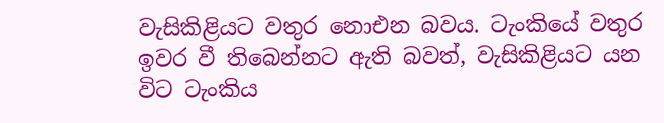වැසිකිළියට වතුර නොඑන බවය. ටැංකියේ වතුර ඉවර වී තිබෙන්නට ඇති බවත්, වැසිකිළියට යන විට ටැංකිය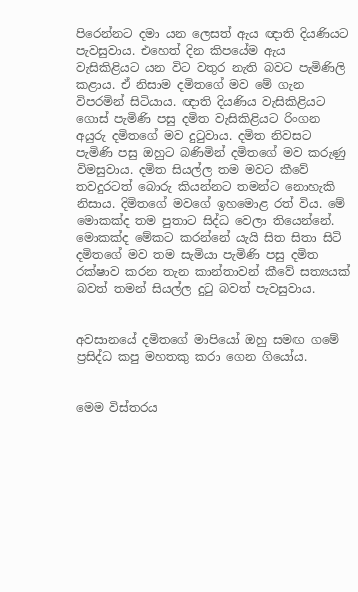පිරෙන්නට දමා යන ලෙසත් ඇය ඥාති දියණියට පැවසුවාය. එහෙත් දින කිපයේම ඇය වැසිකිළියට යන විට වතුර නැති බවට පැමිණිලි කළාය. ඒ නිසාම දමිතගේ මව මේ ගැන විපරමින් සිටියාය. ඥාති දියණිය වැසිකිළියට ගොස් පැමිණි පසු දමිත වැසිකිළියට රිංගන අයුරු දමිතගේ මව දුටුවාය. දමිත නිවසට පැමිණි පසු ඔහුට බණිමින් දමිතගේ මව කරුණු විමසුවාය. දමිත සියල්ල තම මවට කීවේ තවදුරටත් බොරු කියන්නට තමන්ට නොහැකි නිසාය. දිමිතගේ මවගේ ඉහමොළ රත් විය. මේ මොකක්ද තම පුතාට සිද්ධ වෙලා තියෙන්නේ. මොකක්ද මේකට කරන්නේ යැයි සිත සිතා සිටි දමිතගේ මව තම සැමියා පැමිණි පසු දමිත රක්ෂාව කරන තැන කාන්තාවන් කීවේ සත්‍යයක් බවත් තමන් සියල්ල දුටු බවත් පැවසුවාය.


අවසානයේ දමිතගේ මාපියෝ ඔහු සමඟ ගමේ ප්‍රසිද්ධ කපු මහතකු කරා ගෙන ගියෝය.


මෙම විස්තරය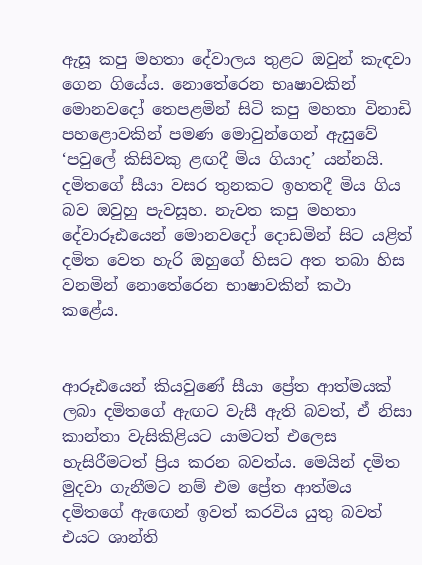ඇසූ කපු මහතා දේවාලය තුළට ඔවුන් කැඳවා ගෙන ගියේය. නොතේරෙන භෘෂාවකින් මොනවදෝ තෙපළමින් සිටි කපු මහතා විනාඩි පහළොවකින් පමණ මොවුන්ගෙන් ඇසුවේ ‘පවුලේ කිසිවකු ළඟදී මිය ගියාද’ යන්නයි. දමිතගේ සීයා වසර තුනකට ඉහතදී මිය ගිය බව ඔවුහු පැවසූහ. නැවත කපු මහතා දේවාරූඪයෙන් මොනවදෝ දොඩමින් සිට යළිත් දමිත වෙත හැරි ඔහුගේ හිසට අත තබා හිස වනමින් නොතේරෙන භාෂාවකින් කථා කළේය.


ආරූඪයෙන් කියවුණේ සීයා ප්‍රේත ආත්මයක් ලබා දමිතගේ ඇඟට වැසී ඇති බවත්, ඒ නිසා කාන්තා වැසිකිළියට යාමටත් එලෙස හැසිරීමටත් ප්‍රිය කරන බවත්ය. මෙයින් දමිත මුදවා ගැනීමට නම් එම ප්‍රේත ආත්මය දමිතගේ ඇඟෙන් ඉවත් කරවිය යුතු බවත් එයට ශාන්ති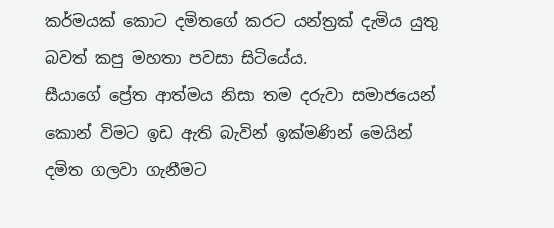කර්මයක් කොට දමිතගේ කරට යන්ත්‍රක් දැමිය යුතු බවත් කපු මහතා පවසා සිටියේය.
සීයාගේ ප්‍රේත ආත්මය නිසා තම දරුවා සමාජයෙන් කොන් විමට ඉඩ ඇති බැවින් ඉක්මණින් මෙයින් දමිත ගලවා ගැනීමට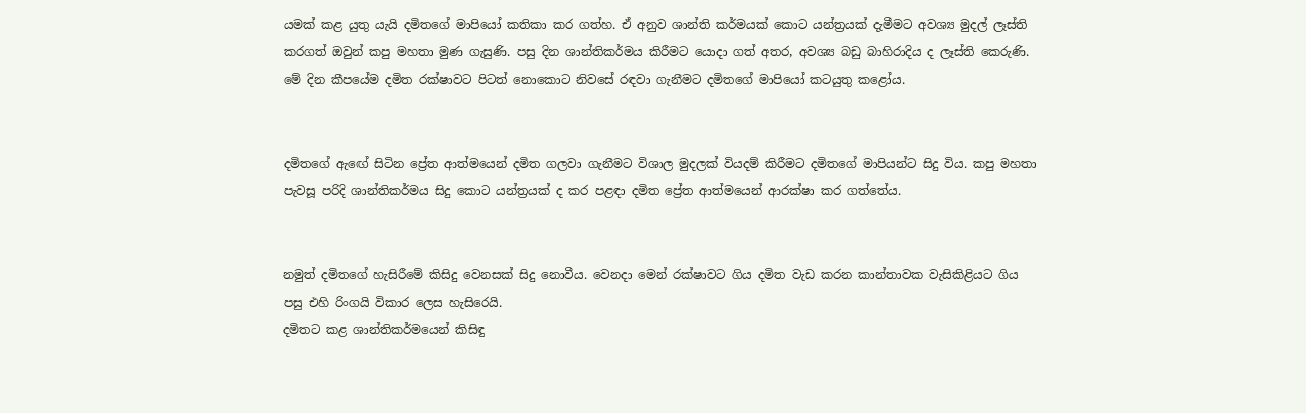යමක් කළ යුතු යැයි දමිතගේ මාපියෝ කතිකා කර ගත්හ. ඒ අනුව ශාන්ති කර්මයක් කොට යන්ත්‍රයක් දැමීමට අවශ්‍ය මුදල් ලෑස්ති කරගත් ඔවුන් කපු මහතා මුණ ගැසුණි. පසු දින ශාන්තිකර්මය කිරීමට යොදා ගත් අතර, අවශ්‍ය බඩු බාහිරාදිය ද ලෑස්ති කෙරුණි. මේ දින කීපයේම දමිත රක්ෂාවට පිටත් නොකොට නිවසේ රඳවා ගැනීමට දමිතගේ මාපියෝ කටයුතු කළෝය.


දමිතගේ ඇඟේ සිටින ප්‍රේත ආත්මයෙන් දමිත ගලවා ගැනීමට විශාල මුදලක් වියදම් කිරීමට දමිතගේ මාපියන්ට සිදු විය. කපු මහතා පැවසූ පරිදි ශාන්තිකර්මය සිදු කොට යන්ත්‍රයක් ද කර පළඳා දමිත ප්‍රේත ආත්මයෙන් ආරක්ෂා කර ගත්තේය.


නමුත් දමිතගේ හැසිරීමේ කිසිදු වෙනසක් සිදු නොවීය. වෙනදා මෙන් රක්ෂාවට ගිය දමිත වැඩ කරන කාන්තාවක වැසිකිළියට ගිය පසු එහි රිංගයි විකාර ලෙස හැසිරෙයි.
දමිතට කළ ශාන්තිකර්මයෙන් කිසිඳු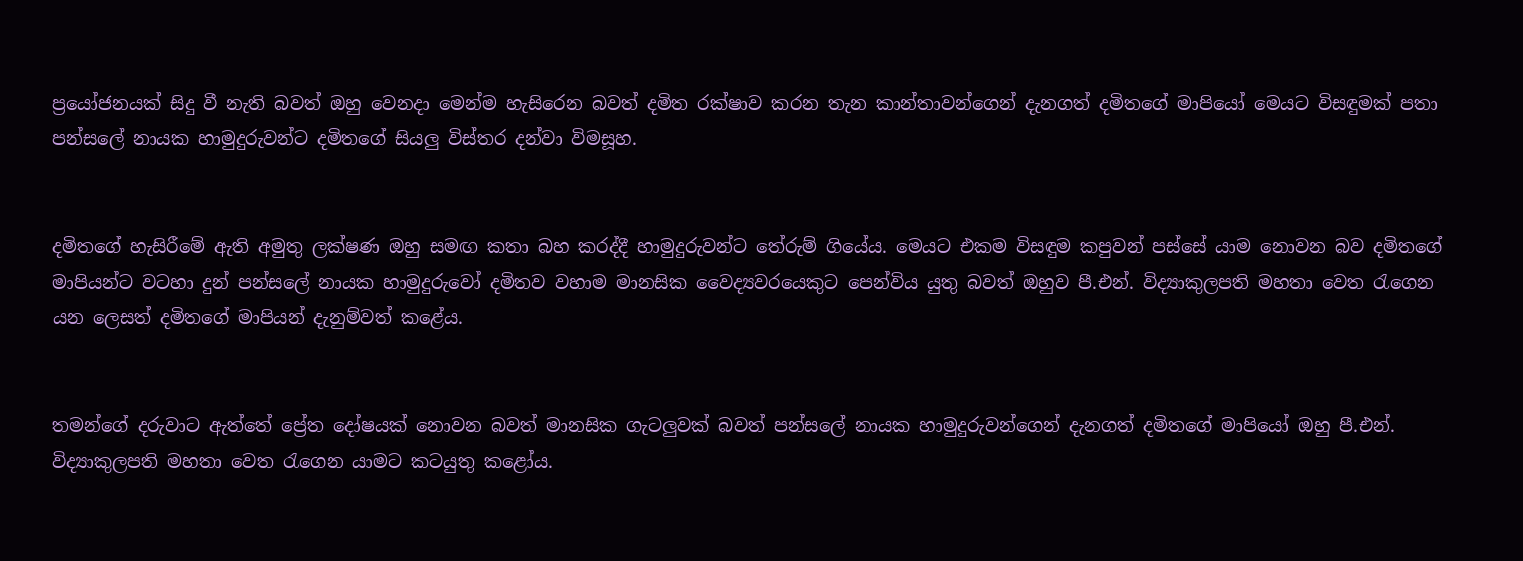ප්‍රයෝජනයක් සිදු වී නැති බවත් ඔහු වෙනදා මෙන්ම හැසිරෙන බවත් දමිත රක්ෂාව කරන තැන කාන්තාවන්ගෙන් දැනගත් දමිතගේ මාපියෝ මෙයට විසඳුමක් පතා පන්සලේ නායක හාමුදුරුවන්ට දමිතගේ සියලු විස්තර දන්වා විමසූහ.


දමිතගේ හැසිරීමේ ඇති අමුතු ලක්ෂණ ඔහු සමඟ කතා බහ කරද්දී හාමුදුරුවන්ට තේරුම් ගියේය. මෙයට එකම විසඳුම කපුවන් පස්සේ යාම නොවන බව දමිතගේ මාපියන්ට වටහා දුන් පන්සලේ නායක හාමුදුරුවෝ දමිතව වහාම මානසික වෛද්‍යවරයෙකුට පෙන්විය යුතු බවත් ඔහුව පී.එන්. විද්‍යාකුලපති මහතා වෙත රැගෙන යන ලෙසත් දමිතගේ මාපියන් දැනුම්වත් කළේය.


තමන්ගේ දරුවාට ඇත්තේ ප්‍රේත දෝෂයක් නොවන බවත් මානසික ගැටලුවක් බවත් පන්සලේ නායක හාමුදුරුවන්ගෙන් දැනගත් දමිතගේ මාපියෝ ඔහු පී.එන්. විද්‍යාකුලපති මහතා වෙත රැගෙන යාමට කටයුතු කළෝය.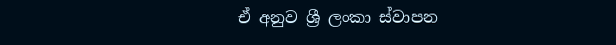ඒ අනුව ශ්‍රී ලංකා ස්වාපන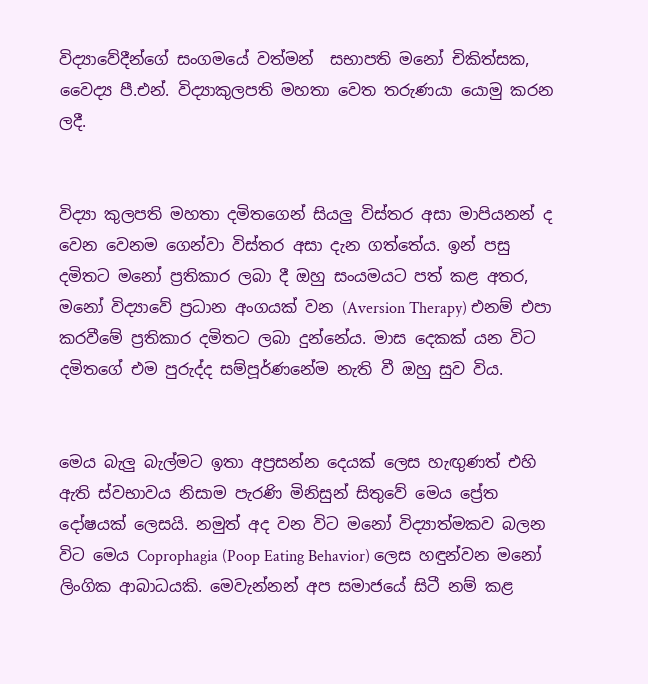විද්‍යාවේදීන්ගේ සංගමයේ වත්මන්  සභාපති මනෝ චිකිත්සක, වෛද්‍ය පී.එන්. විද්‍යාකුලපති මහතා වෙත තරුණයා යොමු කරන ලදී.


විද්‍යා කුලපති මහතා දමිතගෙන් සියලු විස්තර අසා මාපියනන් ද වෙන වෙනම ගෙන්වා විස්තර අසා දැන ගත්තේය. ඉන් පසු දමිතට මනෝ ප්‍රතිකාර ලබා දී ඔහු සංයමයට පත් කළ අතර, මනෝ විද්‍යාවේ ප්‍රධාන අංගයක් වන (Aversion Therapy) එනම් එපා කරවීමේ ප්‍රතිකාර දමිතට ලබා දුන්නේය. මාස දෙකක් යන විට දමිතගේ එම පුරුද්ද සම්පූර්ණනේම නැති වී ඔහු සුව විය.


මෙය බැලු බැල්මට ඉතා අප්‍රසන්න දෙයක් ලෙස හැඟුණත් එහි ඇති ස්වභාවය නිසාම පැරණි මිනිසුන් සිතුවේ මෙය ප්‍රේත දෝෂයක් ලෙසයි. නමුත් අද වන විට මනෝ විද්‍යාත්මකව බලන විට මෙය Coprophagia (Poop Eating Behavior) ලෙස හඳුන්වන මනෝ ලිංගික ආබාධයකි. මෙවැන්නන් අප සමාජයේ සිටී නම් කළ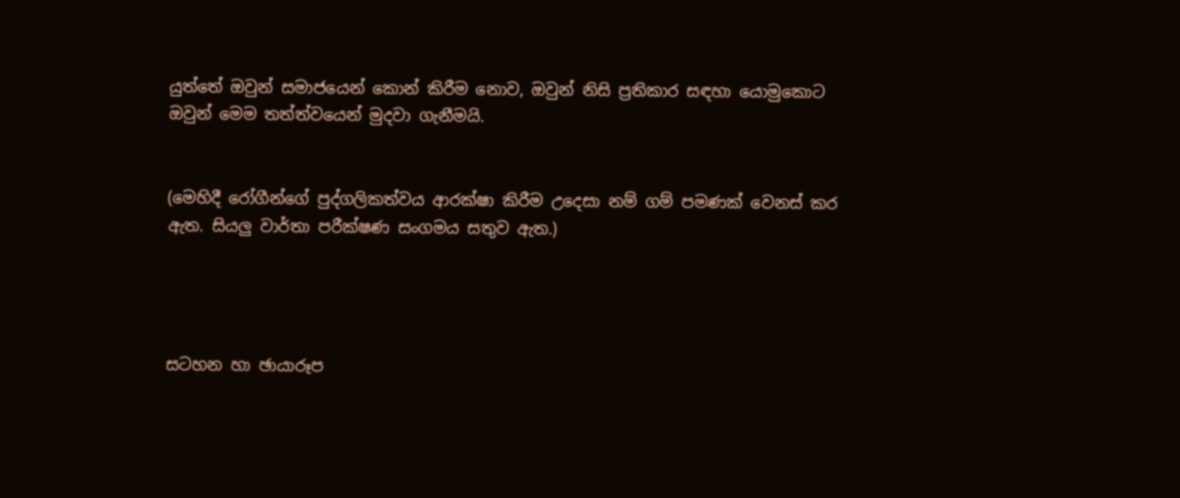යුත්තේ ඔවුන් සමාජයෙන් කොන් කිරීම නොව, ඔවුන් නිසි ප්‍රතිකාර සඳහා යොමුකොට ඔවුන් මෙම තත්ත්වයෙන් මුදවා ගැනීමයි.


(මෙහිදී රෝගීන්ගේ පුද්ගලිකත්වය ආරක්ෂා කිරීම උදෙසා නම් ගම් පමණක් වෙනස් කර ඇත. සියලු වාර්තා පරීක්ෂණ සංගමය සතුව ඇත.)




සටහන හා ඡායාරූප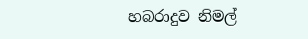හබරාදුව නිමල්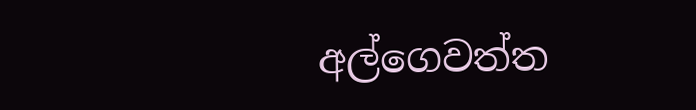අල්ගෙවත්ත